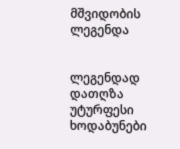მშვიდობის ლეგენდა


ლეგენდად დათღზა უტურფესი ხოდაბუნები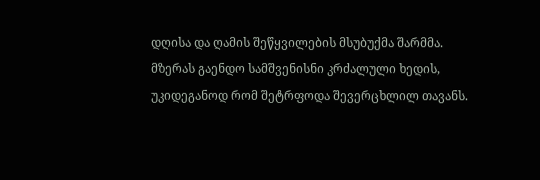დღისა და ღამის შეწყვილების მსუბუქმა შარმმა.
მზერას გაენდო სამშვენისნი კრძალული ხედის,
უკიდეგანოდ რომ შეტრფოდა შევერცხლილ თავანს.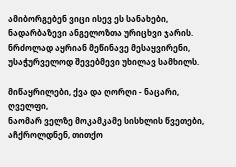ამიბორგებენ ვიცი ისევ ეს სანახები,
ნადარბაზევი ანგელოზთა ურიცხვი ჯარის.
ნრძოლად აყრიან მეწინავე მესაყვირენი,
უსაჭურველოდ შევებმევი უხილავ სამხილს.

მიწაყრილები, ქვა და ღორღი - ნაცარი, ღველფი,
ნაომარ ველზე მოკამკამე სისხლის წვეთები,
აჩქროლდნენ, თითქო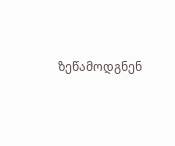ზეწამოდგნენ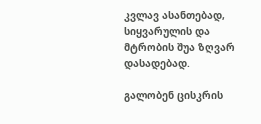კვლავ ასანთებად,
სიყვარულის და მტრობის შუა ზღვარ დასადებად.

გალობენ ცისკრის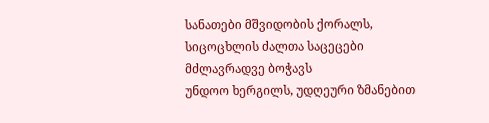სანათები მშვიდობის ქორალს,
სიცოცხლის ძალთა საცეცები მძლავრადვე ბოჭავს
უნდოო ხერგილს, უდღეური ზმანებით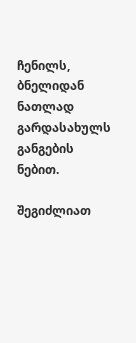ჩენილს,
ბნელიდან ნათლად გარდასახულს განგების ნებით.

შეგიძლიათ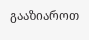გააზიაროთ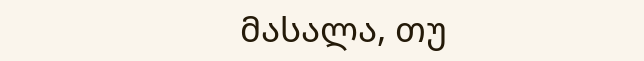მასალა, თუ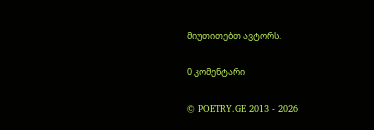მიუთითებთ ავტორს.

0 კომენტარი

© POETRY.GE 2013 - 2026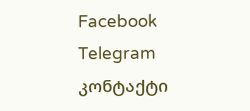Facebook Telegram კონტაქტი